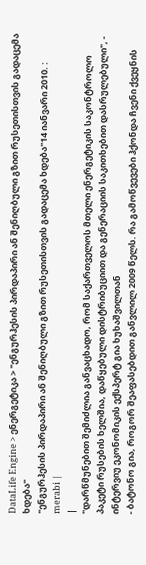DataLife Engine > ენერგეტიკა > "ენგურჰესის პირდაპირი ან შენიღბული გზით რუსეთისთვის გადაცემა ხდება"
"ენგურჰესის პირდაპირი ან შენიღბული გზით რუსეთისთვის გადაცემა ხდება"14 იანვარი 2010. : merabi |
|
"დარწმუნებით შემიძლია განვაცხადო, რომ საქართველოს მთელი ენერგეტიკის საკონტროლო პაკეტი რუსების ხელშია, დაწყებული დისტრიბუციით და გენერაციის საკითხებით დასრულებული", - ინტერვიუ ეკონომიკის ექსპერტ გია ხუხაშვილთან
- ბატონო გია, როგორ შეაფასებდით განვლილ 2009 წელს. რა გამოწვევები ჰქონდა ჩვენი ქვეყნის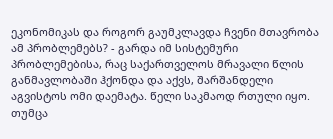ეკონომიკას და როგორ გაუმკლავდა ჩვენი მთავრობა ამ პრობლემებს? - გარდა იმ სისტემური პრობლემებისა, რაც საქართველოს მრავალი წლის განმავლობაში ჰქონდა და აქვს, შარშანდელი აგვისტოს ომი დაემატა. წელი საკმაოდ რთული იყო. თუმცა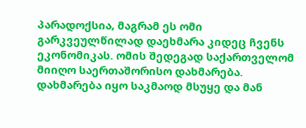პარადოქსია, მაგრამ ეს ომი გარკვეულწილად დაეხმარა კიდეც ჩვენს ეკონომიკას. ომის შედეგად საქართველომ მიიღო საერთაშორისო დახმარება. დახმარება იყო საკმაოდ მსუყე და მან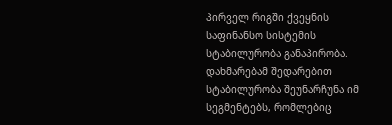პირველ რიგში ქვეყნის საფინანსო სისტემის სტაბილურობა განაპირობა. დახმარებამ შედარებით სტაბილურობა შეუნარჩუნა იმ სეგმენტებს, რომლებიც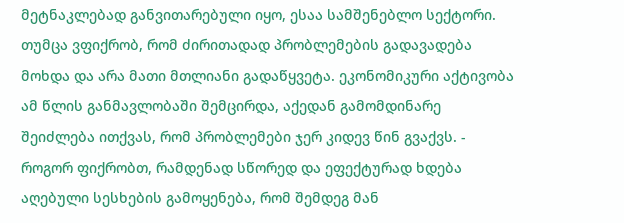მეტნაკლებად განვითარებული იყო, ესაა სამშენებლო სექტორი. თუმცა ვფიქრობ, რომ ძირითადად პრობლემების გადავადება მოხდა და არა მათი მთლიანი გადაწყვეტა. ეკონომიკური აქტივობა ამ წლის განმავლობაში შემცირდა, აქედან გამომდინარე შეიძლება ითქვას, რომ პრობლემები ჯერ კიდევ წინ გვაქვს. - როგორ ფიქრობთ, რამდენად სწორედ და ეფექტურად ხდება აღებული სესხების გამოყენება, რომ შემდეგ მან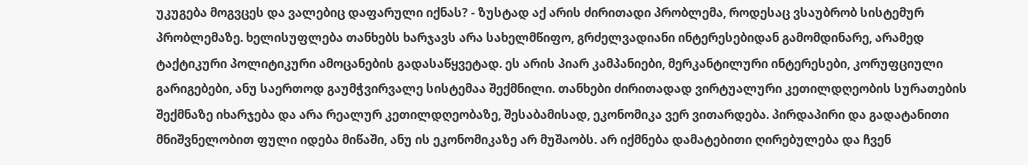უკუგება მოგვცეს და ვალებიც დაფარული იქნას? - ზუსტად აქ არის ძირითადი პრობლემა, როდესაც ვსაუბრობ სისტემურ პრობლემაზე. ხელისუფლება თანხებს ხარჯავს არა სახელმწიფო, გრძელვადიანი ინტერესებიდან გამომდინარე, არამედ ტაქტიკური პოლიტიკური ამოცანების გადასაწყვეტად. ეს არის პიარ კამპანიები, მერკანტილური ინტერესები, კორუფციული გარიგებები, ანუ საერთოდ გაუმჭვირვალე სისტემაა შექმნილი. თანხები ძირითადად ვირტუალური კეთილდღეობის სურათების შექმნაზე იხარჯება და არა რეალურ კეთილდღეობაზე, შესაბამისად, ეკონომიკა ვერ ვითარდება. პირდაპირი და გადატანითი მნიშვნელობით ფული იდება მიწაში, ანუ ის ეკონომიკაზე არ მუშაობს. არ იქმნება დამატებითი ღირებულება და ჩვენ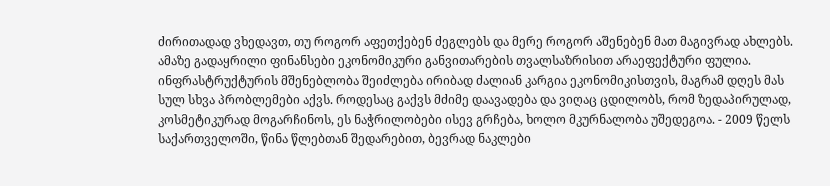ძირითადად ვხედავთ, თუ როგორ აფეთქებენ ძეგლებს და მერე როგორ აშენებენ მათ მაგივრად ახლებს. ამაზე გადაყრილი ფინანსები ეკონომიკური განვითარების თვალსაზრისით არაეფექტური ფულია. ინფრასტრუქტურის მშენებლობა შეიძლება ირიბად ძალიან კარგია ეკონომიკისთვის, მაგრამ დღეს მას სულ სხვა პრობლემები აქვს. როდესაც გაქვს მძიმე დაავადება და ვიღაც ცდილობს, რომ ზედაპირულად, კოსმეტიკურად მოგარჩინოს, ეს ნაჭრილობები ისევ გრჩება, ხოლო მკურნალობა უშედეგოა. - 2009 წელს საქართველოში, წინა წლებთან შედარებით, ბევრად ნაკლები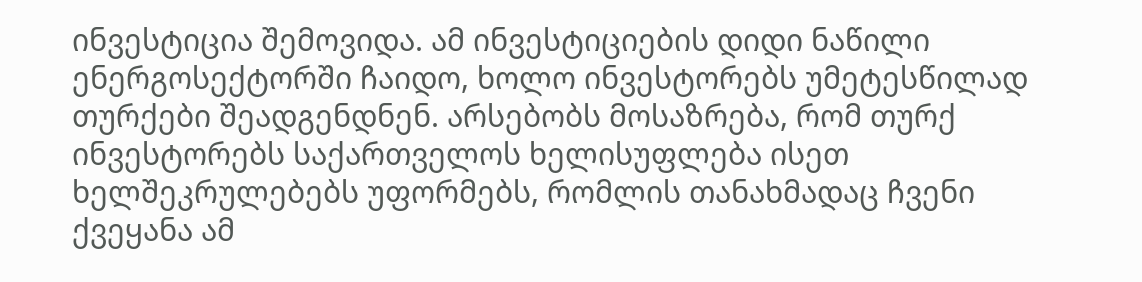ინვესტიცია შემოვიდა. ამ ინვესტიციების დიდი ნაწილი ენერგოსექტორში ჩაიდო, ხოლო ინვესტორებს უმეტესწილად თურქები შეადგენდნენ. არსებობს მოსაზრება, რომ თურქ ინვესტორებს საქართველოს ხელისუფლება ისეთ ხელშეკრულებებს უფორმებს, რომლის თანახმადაც ჩვენი ქვეყანა ამ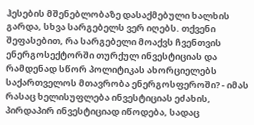ჰესების მშენებლობაზე დასაქმებული ხალხის გარდა, სხვა სარგებელს ვერ იღებს. თქვენი შეფასებით, რა სარგებელი მოაქვს ჩვენთვის ენერგოსექტორში თურქულ ინვესტიციას და რამდენად სწორ პოლიტიკას ახორციელებს საქართველოს მთავრობა ენერგოსფეროში? - იმას რასაც ხელისუფლება ინვესტიციას ეძახის, პირდაპირ ინვესტიციად იწოდება, სადაც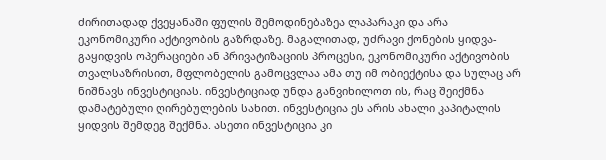ძირითადად ქვეყანაში ფულის შემოდინებაზეა ლაპარაკი და არა ეკონომიკური აქტივობის გაზრდაზე. მაგალითად, უძრავი ქონების ყიდვა-გაყიდვის ოპერაციები ან პრივატიზაციის პროცესი, ეკონომიკური აქტივობის თვალსაზრისით, მფლობელის გამოცვლაა ამა თუ იმ ობიექტისა და სულაც არ ნიშნავს ინვესტიციას. ინვესტიციად უნდა განვიხილოთ ის, რაც შეიქმნა დამატებული ღირებულების სახით. ინვესტიცია ეს არის ახალი კაპიტალის ყიდვის შემდეგ შექმნა. ასეთი ინვესტიცია კი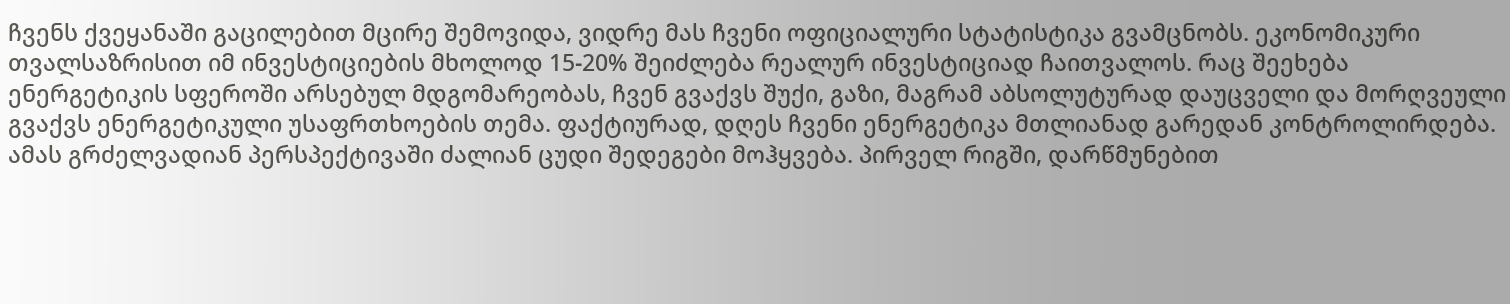ჩვენს ქვეყანაში გაცილებით მცირე შემოვიდა, ვიდრე მას ჩვენი ოფიციალური სტატისტიკა გვამცნობს. ეკონომიკური თვალსაზრისით იმ ინვესტიციების მხოლოდ 15-20% შეიძლება რეალურ ინვესტიციად ჩაითვალოს. რაც შეეხება ენერგეტიკის სფეროში არსებულ მდგომარეობას, ჩვენ გვაქვს შუქი, გაზი, მაგრამ აბსოლუტურად დაუცველი და მორღვეული გვაქვს ენერგეტიკული უსაფრთხოების თემა. ფაქტიურად, დღეს ჩვენი ენერგეტიკა მთლიანად გარედან კონტროლირდება. ამას გრძელვადიან პერსპექტივაში ძალიან ცუდი შედეგები მოჰყვება. პირველ რიგში, დარწმუნებით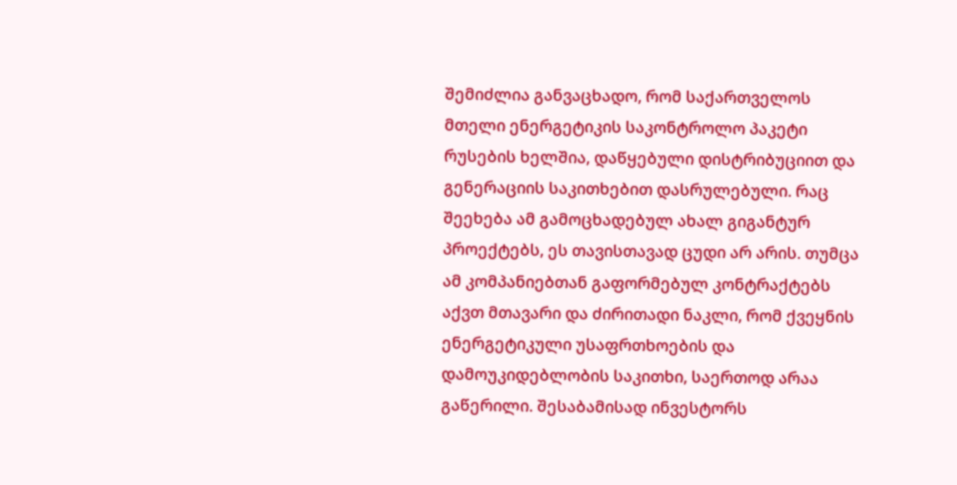შემიძლია განვაცხადო, რომ საქართველოს მთელი ენერგეტიკის საკონტროლო პაკეტი რუსების ხელშია, დაწყებული დისტრიბუციით და გენერაციის საკითხებით დასრულებული. რაც შეეხება ამ გამოცხადებულ ახალ გიგანტურ პროექტებს, ეს თავისთავად ცუდი არ არის. თუმცა ამ კომპანიებთან გაფორმებულ კონტრაქტებს აქვთ მთავარი და ძირითადი ნაკლი, რომ ქვეყნის ენერგეტიკული უსაფრთხოების და დამოუკიდებლობის საკითხი, საერთოდ არაა გაწერილი. შესაბამისად ინვესტორს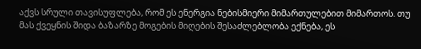აქვს სრული თავისუფლება, რომ ეს ენერგია ნებისმიერი მიმართულებით მიმართოს. თუ მას ქვეყნის შიდა ბაზარზე მოგების მიღების შესაძლებლობა ექნება, ეს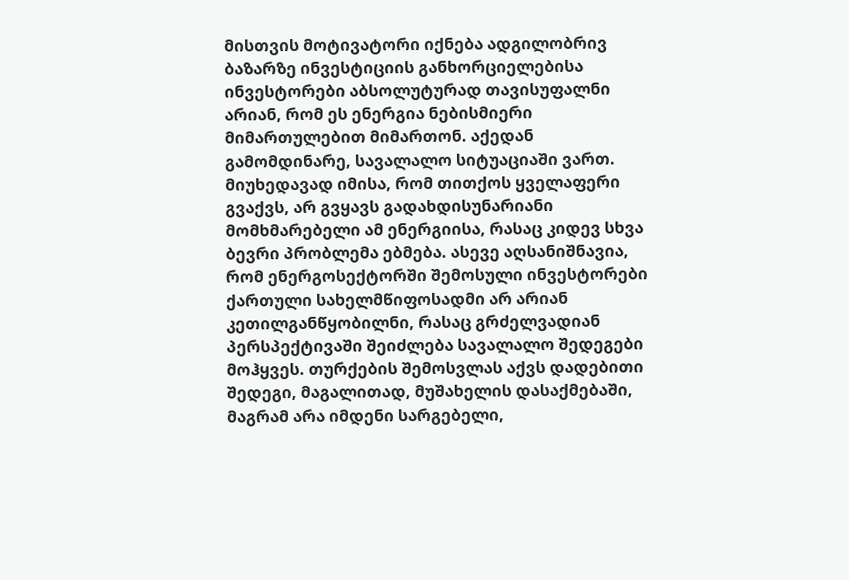მისთვის მოტივატორი იქნება ადგილობრივ ბაზარზე ინვესტიციის განხორციელებისა ინვესტორები აბსოლუტურად თავისუფალნი არიან, რომ ეს ენერგია ნებისმიერი მიმართულებით მიმართონ. აქედან გამომდინარე, სავალალო სიტუაციაში ვართ. მიუხედავად იმისა, რომ თითქოს ყველაფერი გვაქვს, არ გვყავს გადახდისუნარიანი მომხმარებელი ამ ენერგიისა, რასაც კიდევ სხვა ბევრი პრობლემა ებმება. ასევე აღსანიშნავია, რომ ენერგოსექტორში შემოსული ინვესტორები ქართული სახელმწიფოსადმი არ არიან კეთილგანწყობილნი, რასაც გრძელვადიან პერსპექტივაში შეიძლება სავალალო შედეგები მოჰყვეს. თურქების შემოსვლას აქვს დადებითი შედეგი, მაგალითად, მუშახელის დასაქმებაში, მაგრამ არა იმდენი სარგებელი,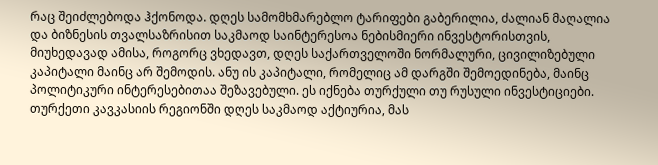რაც შეიძლებოდა ჰქონოდა. დღეს სამომხმარებლო ტარიფები გაბერილია, ძალიან მაღალია და ბიზნესის თვალსაზრისით საკმაოდ საინტერესოა ნებისმიერი ინვესტორისთვის, მიუხედავად ამისა, როგორც ვხედავთ, დღეს საქართველოში ნორმალური, ცივილიზებული კაპიტალი მაინც არ შემოდის. ანუ ის კაპიტალი, რომელიც ამ დარგში შემოედინება, მაინც პოლიტიკური ინტერესებითაა შეზავებული. ეს იქნება თურქული თუ რუსული ინვესტიციები. თურქეთი კავკასიის რეგიონში დღეს საკმაოდ აქტიურია, მას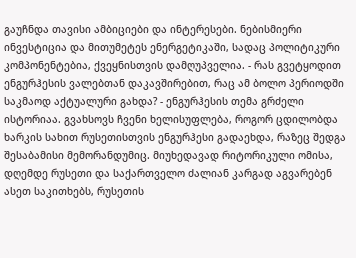გაუჩნდა თავისი ამბიციები და ინტერესები. ნებისმიერი ინვესტიცია და მითუმეტეს ენერგეტიკაში, სადაც პოლიტიკური კომპონენტებია, ქვეყნისთვის დამღუპველია. - რას გვეტყოდით ენგურჰესის ვალებთან დაკავშირებით, რაც ამ ბოლო პერიოდში საკმაოდ აქტუალური გახდა? - ენგურჰესის თემა გრძელი ისტორიაა. გვახსოვს ჩვენი ხელისუფლება, როგორ ცდილობდა ხარკის სახით რუსეთისთვის ენგურჰესი გადაეხდა, რაზეც შედგა შესაბამისი მემორანდუმიც. მიუხედავად რიტორიკული ომისა, დღემდე რუსეთი და საქართველო ძალიან კარგად აგვარებენ ასეთ საკითხებს, რუსეთის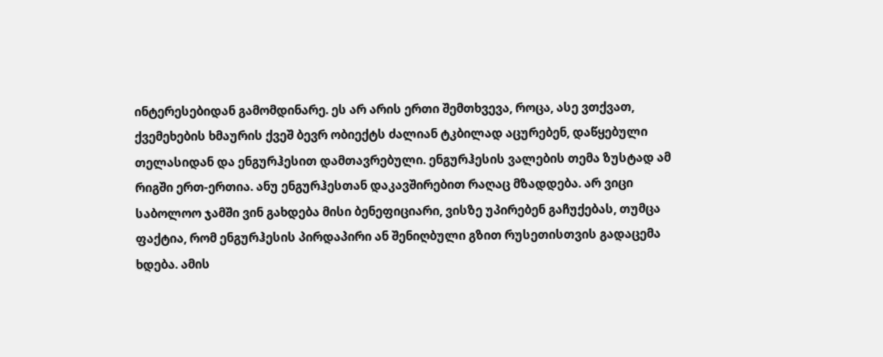ინტერესებიდან გამომდინარე. ეს არ არის ერთი შემთხვევა, როცა, ასე ვთქვათ, ქვემეხების ხმაურის ქვეშ ბევრ ობიექტს ძალიან ტკბილად აცურებენ, დაწყებული თელასიდან და ენგურჰესით დამთავრებული. ენგურჰესის ვალების თემა ზუსტად ამ რიგში ერთ-ერთია. ანუ ენგურჰესთან დაკავშირებით რაღაც მზადდება. არ ვიცი საბოლოო ჯამში ვინ გახდება მისი ბენეფიციარი, ვისზე უპირებენ გაჩუქებას, თუმცა ფაქტია, რომ ენგურჰესის პირდაპირი ან შენიღბული გზით რუსეთისთვის გადაცემა ხდება. ამის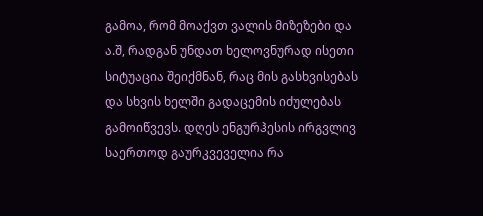გამოა, რომ მოაქვთ ვალის მიზეზები და ა.შ, რადგან უნდათ ხელოვნურად ისეთი სიტუაცია შეიქმნან, რაც მის გასხვისებას და სხვის ხელში გადაცემის იძულებას გამოიწვევს. დღეს ენგურჰესის ირგვლივ საერთოდ გაურკვეველია რა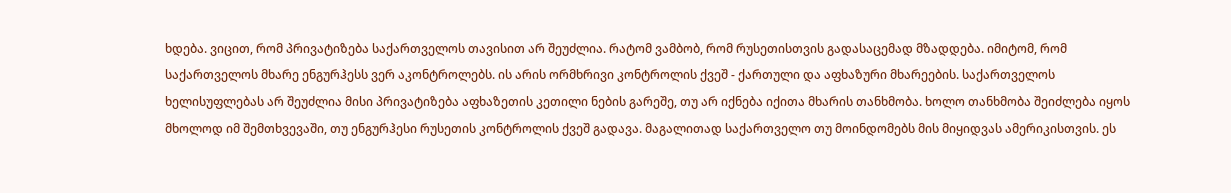ხდება. ვიცით, რომ პრივატიზება საქართველოს თავისით არ შეუძლია. რატომ ვამბობ, რომ რუსეთისთვის გადასაცემად მზადდება. იმიტომ, რომ საქართველოს მხარე ენგურჰესს ვერ აკონტროლებს. ის არის ორმხრივი კონტროლის ქვეშ - ქართული და აფხაზური მხარეების. საქართველოს ხელისუფლებას არ შეუძლია მისი პრივატიზება აფხაზეთის კეთილი ნების გარეშე, თუ არ იქნება იქითა მხარის თანხმობა. ხოლო თანხმობა შეიძლება იყოს მხოლოდ იმ შემთხვევაში, თუ ენგურჰესი რუსეთის კონტროლის ქვეშ გადავა. მაგალითად საქართველო თუ მოინდომებს მის მიყიდვას ამერიკისთვის. ეს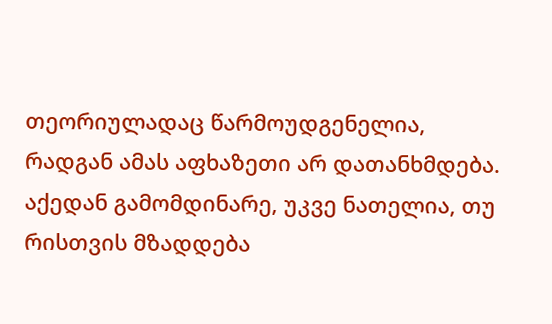თეორიულადაც წარმოუდგენელია, რადგან ამას აფხაზეთი არ დათანხმდება. აქედან გამომდინარე, უკვე ნათელია, თუ რისთვის მზადდება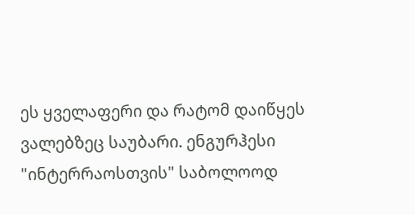ეს ყველაფერი და რატომ დაიწყეს ვალებზეც საუბარი. ენგურჰესი "ინტერრაოსთვის" საბოლოოდ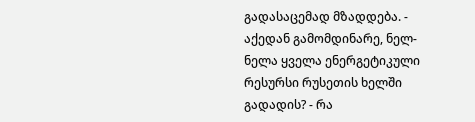გადასაცემად მზადდება. - აქედან გამომდინარე, ნელ-ნელა ყველა ენერგეტიკული რესურსი რუსეთის ხელში გადადის? - რა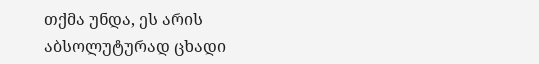თქმა უნდა, ეს არის აბსოლუტურად ცხადი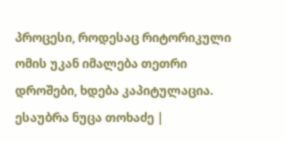პროცესი, როდესაც რიტორიკული ომის უკან იმალება თეთრი დროშები, ხდება კაპიტულაცია. ესაუბრა ნუცა თოხაძე |